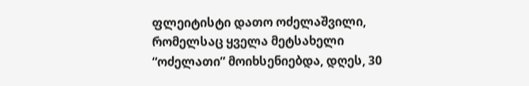ფლეიტისტი დათო ოძელაშვილი, რომელსაც ყველა მეტსახელი “ოძელათი” მოიხსენიებდა, დღეს, 30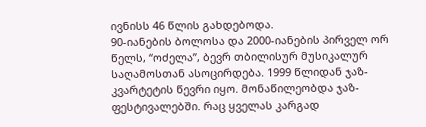ივნისს 46 წლის გახდებოდა.
90-იანების ბოლოსა და 2000-იანების პირველ ორ წელს, “ოძელა”, ბევრ თბილისურ მუსიკალურ საღამოსთან ასოცირდება. 1999 წლიდან ჯაზ-კვარტეტის წევრი იყო. მონაწილეობდა ჯაზ-ფესტივალებში. რაც ყველას კარგად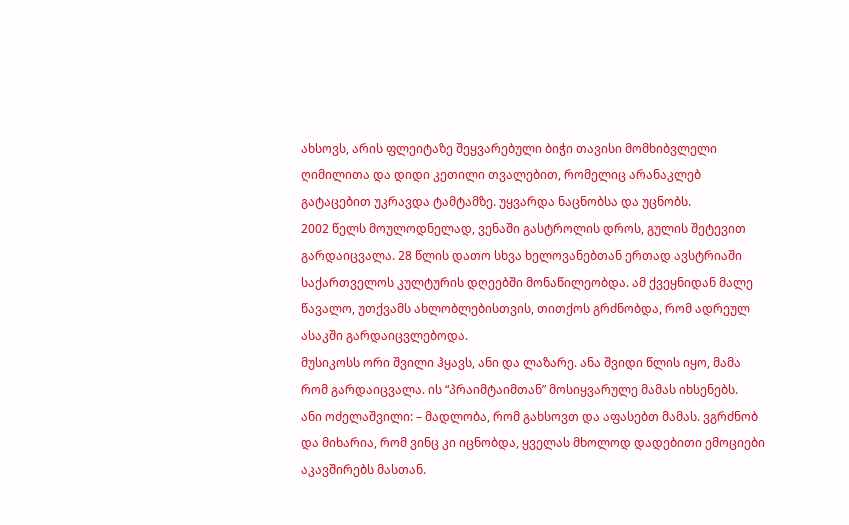ახსოვს, არის ფლეიტაზე შეყვარებული ბიჭი თავისი მომხიბვლელი ღიმილითა და დიდი კეთილი თვალებით, რომელიც არანაკლებ გატაცებით უკრავდა ტამტამზე. უყვარდა ნაცნობსა და უცნობს.
2002 წელს მოულოდნელად, ვენაში გასტროლის დროს, გულის შეტევით გარდაიცვალა. 28 წლის დათო სხვა ხელოვანებთან ერთად ავსტრიაში საქართველოს კულტურის დღეებში მონაწილეობდა. ამ ქვეყნიდან მალე წავალო, უთქვამს ახლობლებისთვის, თითქოს გრძნობდა, რომ ადრეულ ასაკში გარდაიცვლებოდა.
მუსიკოსს ორი შვილი ჰყავს, ანი და ლაზარე. ანა შვიდი წლის იყო, მამა რომ გარდაიცვალა. ის “პრაიმტაიმთან” მოსიყვარულე მამას იხსენებს.
ანი ოძელაშვილი: – მადლობა, რომ გახსოვთ და აფასებთ მამას. ვგრძნობ და მიხარია, რომ ვინც კი იცნობდა, ყველას მხოლოდ დადებითი ემოციები აკავშირებს მასთან.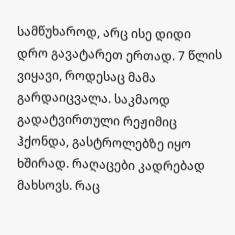სამწუხაროდ, არც ისე დიდი დრო გავატარეთ ერთად. 7 წლის ვიყავი, როდესაც მამა გარდაიცვალა. საკმაოდ გადატვირთული რეჟიმიც ჰქონდა, გასტროლებზე იყო ხშირად. რაღაცები კადრებად მახსოვს. რაც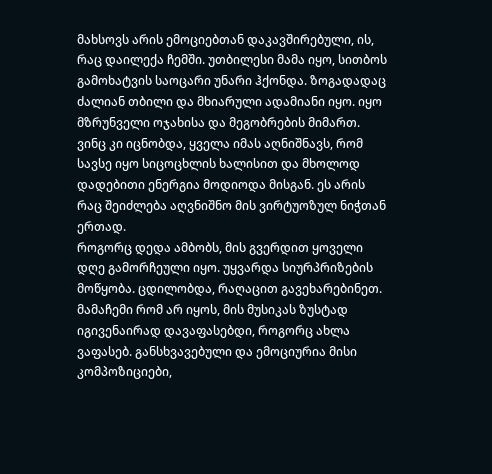მახსოვს არის ემოციებთან დაკავშირებული, ის, რაც დაილექა ჩემში. უთბილესი მამა იყო, სითბოს გამოხატვის საოცარი უნარი ჰქონდა. ზოგადადაც ძალიან თბილი და მხიარული ადამიანი იყო. იყო მზრუნველი ოჯახისა და მეგობრების მიმართ. ვინც კი იცნობდა, ყველა იმას აღნიშნავს, რომ სავსე იყო სიცოცხლის ხალისით და მხოლოდ დადებითი ენერგია მოდიოდა მისგან. ეს არის რაც შეიძლება აღვნიშნო მის ვირტუოზულ ნიჭთან ერთად.
როგორც დედა ამბობს, მის გვერდით ყოველი დღე გამორჩეული იყო. უყვარდა სიურპრიზების მოწყობა. ცდილობდა, რაღაცით გავეხარებინეთ.
მამაჩემი რომ არ იყოს, მის მუსიკას ზუსტად იგივენაირად დავაფასებდი, როგორც ახლა ვაფასებ. განსხვავებული და ემოციურია მისი კომპოზიციები,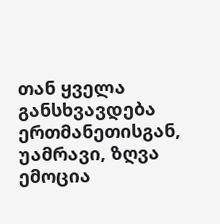თან ყველა განსხვავდება ერთმანეთისგან, უამრავი, ზღვა ემოცია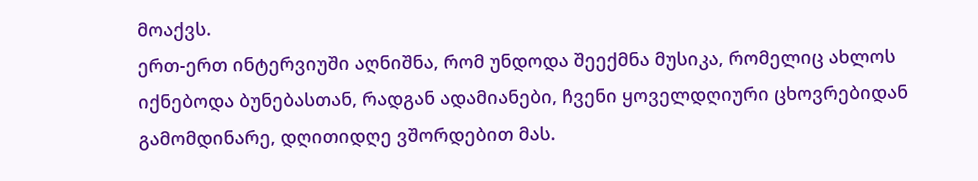მოაქვს.
ერთ-ერთ ინტერვიუში აღნიშნა, რომ უნდოდა შეექმნა მუსიკა, რომელიც ახლოს იქნებოდა ბუნებასთან, რადგან ადამიანები, ჩვენი ყოველდღიური ცხოვრებიდან გამომდინარე, დღითიდღე ვშორდებით მას.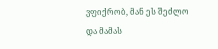ვფიქრობ, მან ეს შეძლო და მამას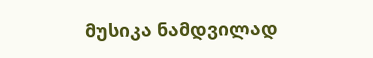მუსიკა ნამდვილად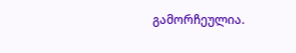გამორჩეულია.